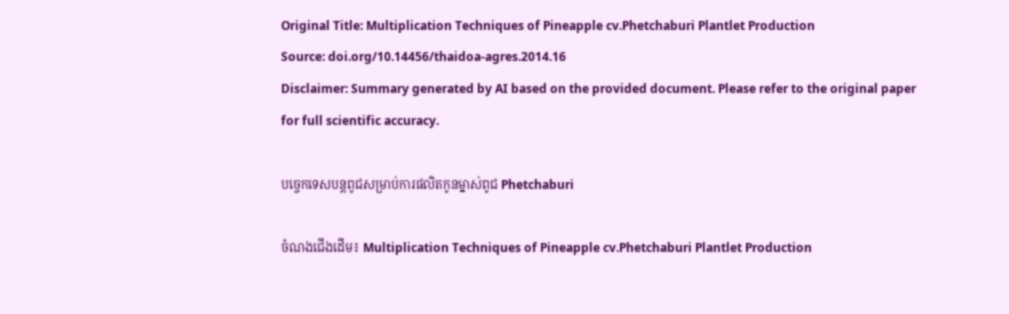Original Title: Multiplication Techniques of Pineapple cv.Phetchaburi Plantlet Production
Source: doi.org/10.14456/thaidoa-agres.2014.16
Disclaimer: Summary generated by AI based on the provided document. Please refer to the original paper for full scientific accuracy.

បច្ចេកទេសបន្តពូជសម្រាប់ការផលិតកូនម្នាស់ពូជ Phetchaburi

ចំណងជើងដើម៖ Multiplication Techniques of Pineapple cv.Phetchaburi Plantlet Production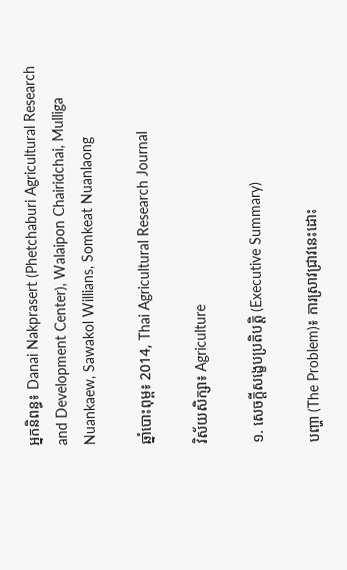អ្នកនិពន្ធ៖ Danai Nakprasert (Phetchaburi Agricultural Research and Development Center), Walaipon Chairidchai, Mulliga Nuankaew, Sawakol Willians, Somkeat Nuanlaong

ឆ្នាំបោះពុម្ព៖ 2014, Thai Agricultural Research Journal

វិស័យសិក្សា៖ Agriculture

១. សេចក្តីសង្ខេបប្រតិបត្តិ (Executive Summary)

បញ្ហា (The Problem)៖ ការស្រាវជ្រាវនេះដោះ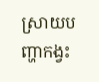ស្រាយបញ្ហាកង្វះ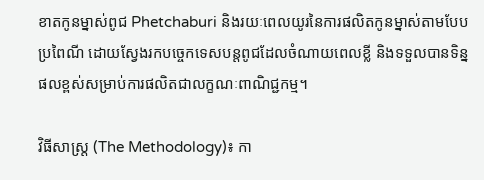ខាតកូនម្នាស់ពូជ Phetchaburi និងរយៈពេលយូរនៃការផលិតកូនម្នាស់តាមបែបប្រពៃណី ដោយស្វែងរកបច្ចេកទេសបន្តពូជដែលចំណាយពេលខ្លី និងទទួលបានទិន្នផលខ្ពស់សម្រាប់ការផលិតជាលក្ខណៈពាណិជ្ជកម្ម។

វិធីសាស្ត្រ (The Methodology)៖ កា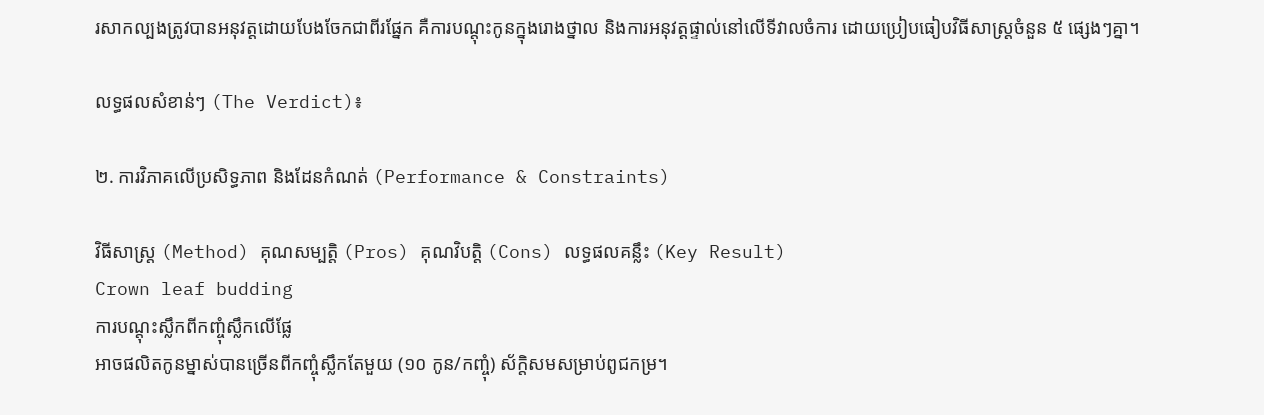រសាកល្បងត្រូវបានអនុវត្តដោយបែងចែកជាពីរផ្នែក គឺការបណ្តុះកូនក្នុងរោងថ្នាល និងការអនុវត្តផ្ទាល់នៅលើទីវាលចំការ ដោយប្រៀបធៀបវិធីសាស្ត្រចំនួន ៥ ផ្សេងៗគ្នា។

លទ្ធផលសំខាន់ៗ (The Verdict)៖

២. ការវិភាគលើប្រសិទ្ធភាព និងដែនកំណត់ (Performance & Constraints)

វិធីសាស្ត្រ (Method) គុណសម្បត្តិ (Pros) គុណវិបត្តិ (Cons) លទ្ធផលគន្លឹះ (Key Result)
Crown leaf budding
ការបណ្តុះស្លឹកពីកញ្ចុំស្លឹកលើផ្លែ
អាចផលិតកូនម្នាស់បានច្រើនពីកញ្ចុំស្លឹកតែមួយ (១០ កូន/កញ្ចុំ) ស័ក្តិសមសម្រាប់ពូជកម្រ។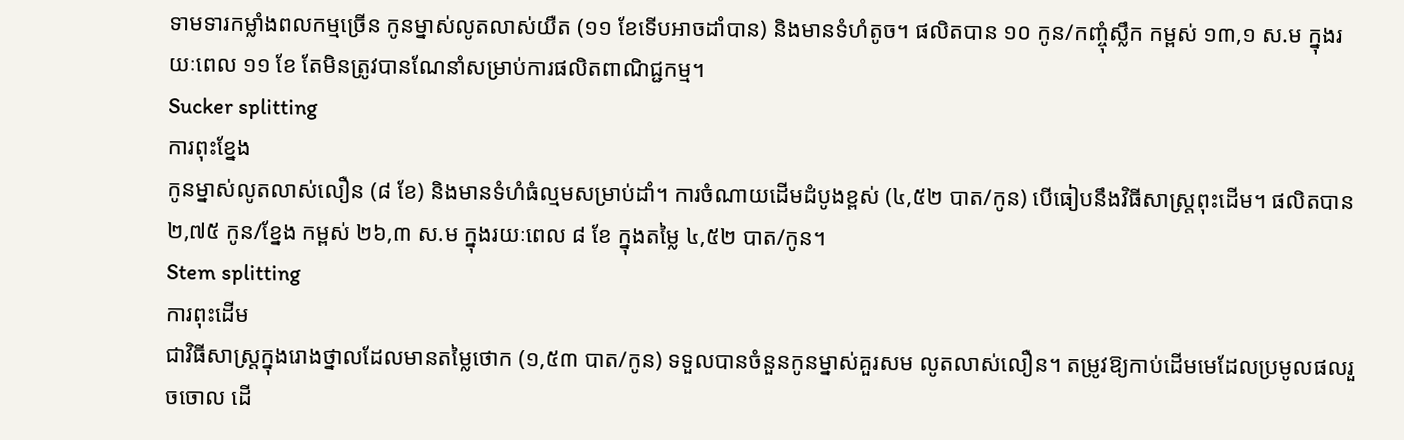ទាមទារកម្លាំងពលកម្មច្រើន កូនម្នាស់លូតលាស់យឺត (១១ ខែទើបអាចដាំបាន) និងមានទំហំតូច។ ផលិតបាន ១០ កូន/កញ្ចុំស្លឹក កម្ពស់ ១៣,១ ស.ម ក្នុងរយៈពេល ១១ ខែ តែមិនត្រូវបានណែនាំសម្រាប់ការផលិតពាណិជ្ជកម្ម។
Sucker splitting
ការពុះខ្នែង
កូនម្នាស់លូតលាស់លឿន (៨ ខែ) និងមានទំហំធំល្មមសម្រាប់ដាំ។ ការចំណាយដើមដំបូងខ្ពស់ (៤,៥២ បាត/កូន) បើធៀបនឹងវិធីសាស្ត្រពុះដើម។ ផលិតបាន ២,៧៥ កូន/ខ្នែង កម្ពស់ ២៦,៣ ស.ម ក្នុងរយៈពេល ៨ ខែ ក្នុងតម្លៃ ៤,៥២ បាត/កូន។
Stem splitting
ការពុះដើម
ជាវិធីសាស្ត្រក្នុងរោងថ្នាលដែលមានតម្លៃថោក (១,៥៣ បាត/កូន) ទទួលបានចំនួនកូនម្នាស់គួរសម លូតលាស់លឿន។ តម្រូវឱ្យកាប់ដើមមេដែលប្រមូលផលរួចចោល ដើ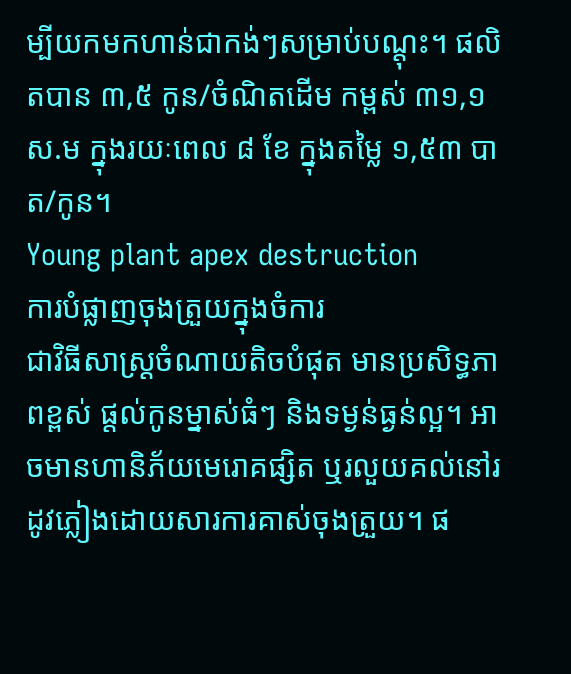ម្បីយកមកហាន់ជាកង់ៗសម្រាប់បណ្តុះ។ ផលិតបាន ៣,៥ កូន/ចំណិតដើម កម្ពស់ ៣១,១ ស.ម ក្នុងរយៈពេល ៨ ខែ ក្នុងតម្លៃ ១,៥៣ បាត/កូន។
Young plant apex destruction
ការបំផ្លាញចុងត្រួយក្នុងចំការ
ជាវិធីសាស្ត្រចំណាយតិចបំផុត មានប្រសិទ្ធភាពខ្ពស់ ផ្តល់កូនម្នាស់ធំៗ និងទម្ងន់ធ្ងន់ល្អ។ អាចមានហានិភ័យមេរោគផ្សិត ឬរលួយគល់នៅរដូវភ្លៀងដោយសារការគាស់ចុងត្រួយ។ ផ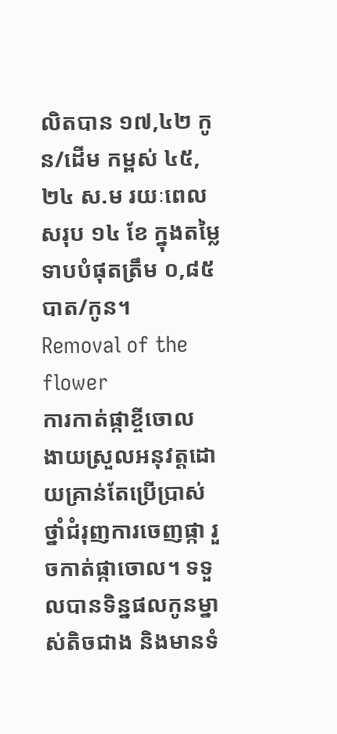លិតបាន ១៧,៤២ កូន/ដើម កម្ពស់ ៤៥,២៤ ស.ម រយៈពេលសរុប ១៤ ខែ ក្នុងតម្លៃទាបបំផុតត្រឹម ០,៨៥ បាត/កូន។
Removal of the flower
ការកាត់ផ្កាខ្ចីចោល
ងាយស្រួលអនុវត្តដោយគ្រាន់តែប្រើប្រាស់ថ្នាំជំរុញការចេញផ្កា រួចកាត់ផ្កាចោល។ ទទួលបានទិន្នផលកូនម្នាស់តិចជាង និងមានទំ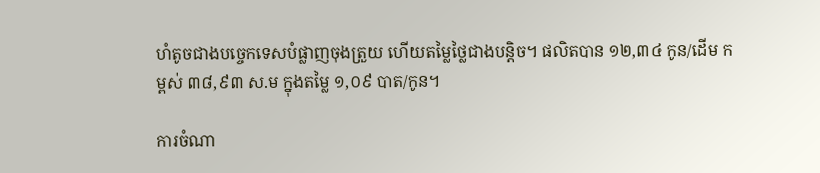ហំតូចជាងបច្ចេកទេសបំផ្លាញចុងត្រួយ ហើយតម្លៃថ្លៃជាងបន្តិច។ ផលិតបាន ១២,៣៤ កូន/ដើម កម្ពស់ ៣៨,៩៣ ស.ម ក្នុងតម្លៃ ១,០៩ បាត/កូន។

ការចំណា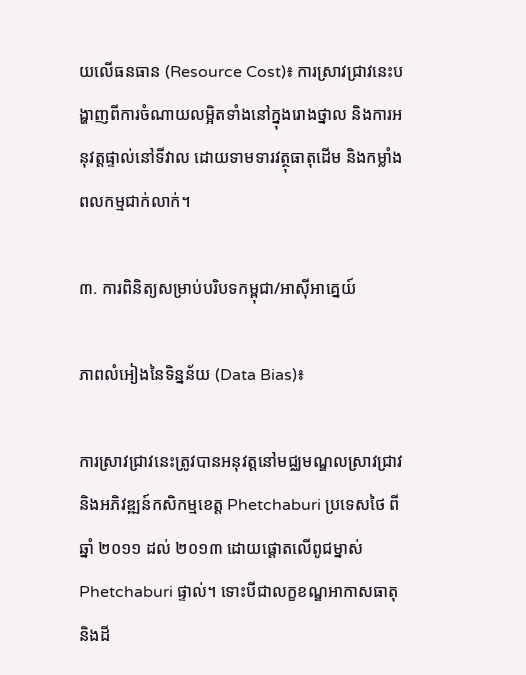យលើធនធាន (Resource Cost)៖ ការស្រាវជ្រាវនេះបង្ហាញពីការចំណាយលម្អិតទាំងនៅក្នុងរោងថ្នាល និងការអនុវត្តផ្ទាល់នៅទីវាល ដោយទាមទារវត្ថុធាតុដើម និងកម្លាំងពលកម្មជាក់លាក់។

៣. ការពិនិត្យសម្រាប់បរិបទកម្ពុជា/អាស៊ីអាគ្នេយ៍

ភាពលំអៀងនៃទិន្នន័យ (Data Bias)៖

ការស្រាវជ្រាវនេះត្រូវបានអនុវត្តនៅមជ្ឈមណ្ឌលស្រាវជ្រាវ និងអភិវឌ្ឍន៍កសិកម្មខេត្ត Phetchaburi ប្រទេសថៃ ពីឆ្នាំ ២០១១ ដល់ ២០១៣ ដោយផ្តោតលើពូជម្នាស់ Phetchaburi ផ្ទាល់។ ទោះបីជាលក្ខខណ្ឌអាកាសធាតុ និងដី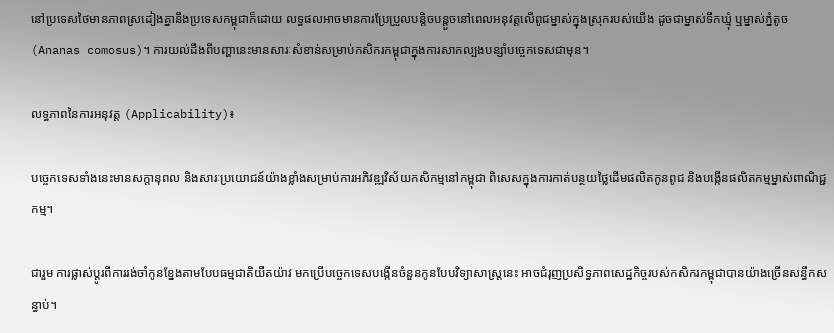នៅប្រទេសថៃមានភាពស្រដៀងគ្នានឹងប្រទេសកម្ពុជាក៏ដោយ លទ្ធផលអាចមានការប្រែប្រួលបន្តិចបន្តួចនៅពេលអនុវត្តលើពូជម្នាស់ក្នុងស្រុករបស់យើង ដូចជាម្នាស់ទឹកឃ្មុំ ឬម្នាស់ភ្នំតូច (Ananas comosus)។ ការយល់ដឹងពីបញ្ហានេះមានសារៈសំខាន់សម្រាប់កសិករកម្ពុជាក្នុងការសាកល្បងបន្សាំបច្ចេកទេសជាមុន។

លទ្ធភាពនៃការអនុវត្ត (Applicability)៖

បច្ចេកទេសទាំងនេះមានសក្តានុពល និងសារៈប្រយោជន៍យ៉ាងខ្លាំងសម្រាប់ការអភិវឌ្ឍវិស័យកសិកម្មនៅកម្ពុជា ពិសេសក្នុងការកាត់បន្ថយថ្លៃដើមផលិតកូនពូជ និងបង្កើនផលិតកម្មម្នាស់ពាណិជ្ជកម្ម។

ជារួម ការផ្លាស់ប្តូរពីការរង់ចាំកូនខ្នែងតាមបែបធម្មជាតិយឺតយ៉ាវ មកប្រើបច្ចេកទេសបង្កើនចំនួនកូនបែបវិទ្យាសាស្ត្រនេះ អាចជំរុញប្រសិទ្ធភាពសេដ្ឋកិច្ចរបស់កសិករកម្ពុជាបានយ៉ាងច្រើនសន្ធឹកសន្ធាប់។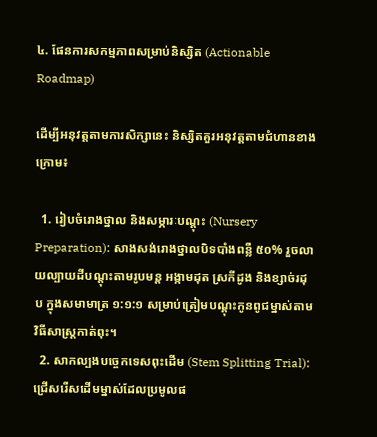៤. ផែនការសកម្មភាពសម្រាប់និស្សិត (Actionable Roadmap)

ដើម្បីអនុវត្តតាមការសិក្សានេះ និស្សិតគួរអនុវត្តតាមជំហានខាងក្រោម៖

  1. រៀបចំរោងថ្នាល និងសម្ភារៈបណ្តុះ (Nursery Preparation): សាងសង់រោងថ្នាលបិទបាំងពន្លឺ ៥០% រួចលាយល្បាយដីបណ្តុះតាមរូបមន្ត អង្កាមដុត ស្រកីដូង និងខ្សាច់រដុប ក្នុងសមាមាត្រ ១:១:១ សម្រាប់ត្រៀមបណ្តុះកូនពូជម្នាស់តាមវិធីសាស្ត្រកាត់ពុះ។
  2. សាកល្បងបច្ចេកទេសពុះដើម (Stem Splitting Trial): ជ្រើសរើសដើមម្នាស់ដែលប្រមូលផ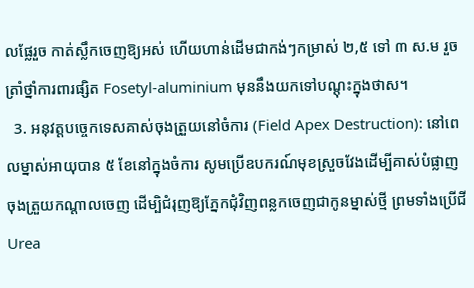លផ្លែរួច កាត់ស្លឹកចេញឱ្យអស់ ហើយហាន់ដើមជាកង់ៗកម្រាស់ ២,៥ ទៅ ៣ ស.ម រួចត្រាំថ្នាំការពារផ្សិត Fosetyl-aluminium មុននឹងយកទៅបណ្តុះក្នុងថាស។
  3. អនុវត្តបច្ចេកទេសគាស់ចុងត្រួយនៅចំការ (Field Apex Destruction): នៅពេលម្នាស់អាយុបាន ៥ ខែនៅក្នុងចំការ សូមប្រើឧបករណ៍មុខស្រួចវែងដើម្បីគាស់បំផ្លាញចុងត្រួយកណ្តាលចេញ ដើម្បិជំរុញឱ្យភ្នែកជុំវិញពន្លកចេញជាកូនម្នាស់ថ្មី ព្រមទាំងប្រើជី Urea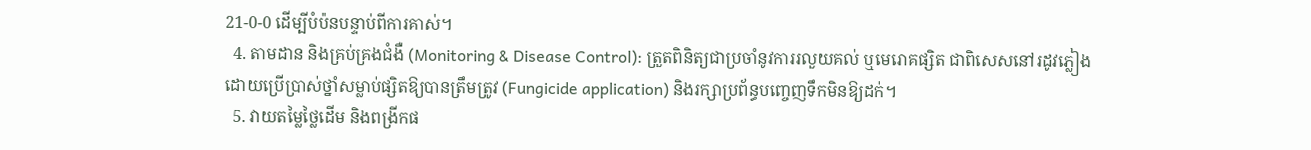21-0-0 ដើម្បីបំប៉នបន្ទាប់ពីការគាស់។
  4. តាមដាន និងគ្រប់គ្រងជំងឺ (Monitoring & Disease Control): ត្រួតពិនិត្យជាប្រចាំនូវការរលួយគល់ ឬមេរោគផ្សិត ជាពិសេសនៅរដូវភ្លៀង ដោយប្រើប្រាស់ថ្នាំសម្លាប់ផ្សិតឱ្យបានត្រឹមត្រូវ (Fungicide application) និងរក្សាប្រព័ន្ធបញ្ចេញទឹកមិនឱ្យដក់។
  5. វាយតម្លៃថ្លៃដើម និងពង្រីកផ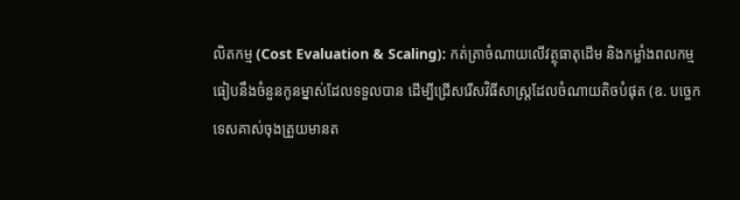លិតកម្ម (Cost Evaluation & Scaling): កត់ត្រាចំណាយលើវត្ថុធាតុដើម និងកម្លាំងពលកម្ម ធៀបនឹងចំនួនកូនម្នាស់ដែលទទួលបាន ដើម្បីជ្រើសរើសវិធីសាស្ត្រដែលចំណាយតិចបំផុត (ឧ. បច្ចេកទេសគាស់ចុងត្រួយមានត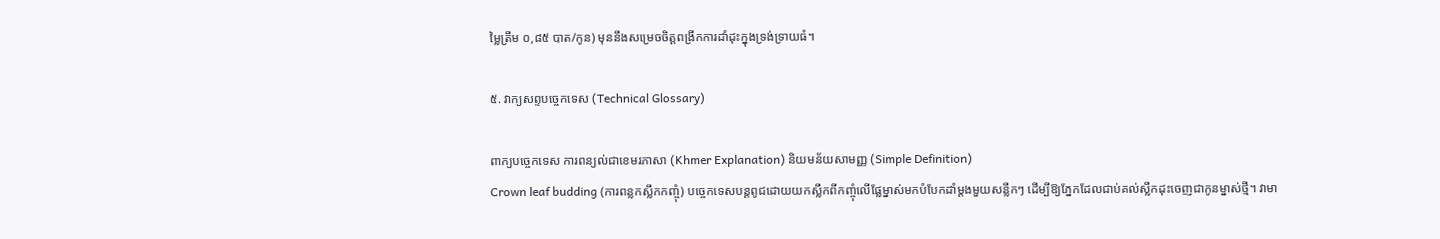ម្លៃត្រឹម ០,៨៥ បាត/កូន) មុននឹងសម្រេចចិត្តពង្រីកការដាំដុះក្នុងទ្រង់ទ្រាយធំ។

៥. វាក្យសព្ទបច្ចេកទេស (Technical Glossary)

ពាក្យបច្ចេកទេស ការពន្យល់ជាខេមរភាសា (Khmer Explanation) និយមន័យសាមញ្ញ (Simple Definition)
Crown leaf budding (ការពន្លកស្លឹកកញ្ចុំ) បច្ចេកទេសបន្តពូជដោយយកស្លឹកពីកញ្ចុំលើផ្លែម្នាស់មកបំបែកដាំម្តងមួយសន្លឹកៗ ដើម្បីឱ្យភ្នែកដែលជាប់គល់ស្លឹកដុះចេញជាកូនម្នាស់ថ្មី។ វាមា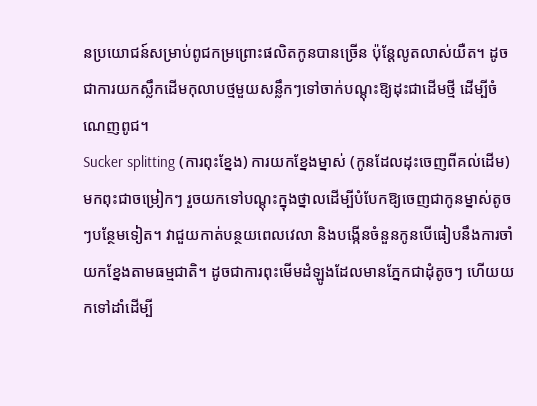នប្រយោជន៍សម្រាប់ពូជកម្រព្រោះផលិតកូនបានច្រើន ប៉ុន្តែលូតលាស់យឺត។ ដូចជាការយកស្លឹកដើមកុលាបថ្មមួយសន្លឹកៗទៅចាក់បណ្តុះឱ្យដុះជាដើមថ្មី ដើម្បីចំណេញពូជ។
Sucker splitting (ការពុះខ្នែង) ការយកខ្នែងម្នាស់ (កូនដែលដុះចេញពីគល់ដើម) មកពុះជាចម្រៀកៗ រួចយកទៅបណ្តុះក្នុងថ្នាលដើម្បីបំបែកឱ្យចេញជាកូនម្នាស់តូចៗបន្ថែមទៀត។ វាជួយកាត់បន្ថយពេលវេលា និងបង្កើនចំនួនកូនបើធៀបនឹងការចាំយកខ្នែងតាមធម្មជាតិ។ ដូចជាការពុះមើមដំឡូងដែលមានភ្នែកជាដុំតូចៗ ហើយយកទៅដាំដើម្បី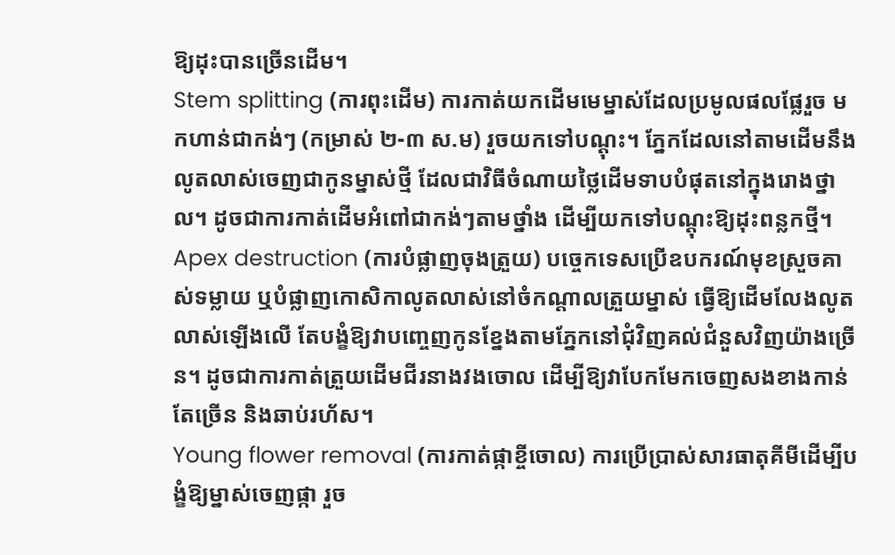ឱ្យដុះបានច្រើនដើម។
Stem splitting (ការពុះដើម) ការកាត់យកដើមមេម្នាស់ដែលប្រមូលផលផ្លែរួច មកហាន់ជាកង់ៗ (កម្រាស់ ២-៣ ស.ម) រួចយកទៅបណ្តុះ។ ភ្នែកដែលនៅតាមដើមនឹងលូតលាស់ចេញជាកូនម្នាស់ថ្មី ដែលជាវិធីចំណាយថ្លៃដើមទាបបំផុតនៅក្នុងរោងថ្នាល។ ដូចជាការកាត់ដើមអំពៅជាកង់ៗតាមថ្នាំង ដើម្បីយកទៅបណ្តុះឱ្យដុះពន្លកថ្មី។
Apex destruction (ការបំផ្លាញចុងត្រួយ) បច្ចេកទេសប្រើឧបករណ៍មុខស្រួចគាស់ទម្លាយ ឬបំផ្លាញកោសិកាលូតលាស់នៅចំកណ្តាលត្រួយម្នាស់ ធ្វើឱ្យដើមលែងលូតលាស់ឡើងលើ តែបង្ខំឱ្យវាបញ្ចេញកូនខ្នែងតាមភ្នែកនៅជុំវិញគល់ជំនួសវិញយ៉ាងច្រើន។ ដូចជាការកាត់ត្រួយដើមជីរនាងវងចោល ដើម្បីឱ្យវាបែកមែកចេញសងខាងកាន់តែច្រើន និងឆាប់រហ័ស។
Young flower removal (ការកាត់ផ្កាខ្ចីចោល) ការប្រើប្រាស់សារធាតុគីមីដើម្បីបង្ខំឱ្យម្នាស់ចេញផ្កា រួច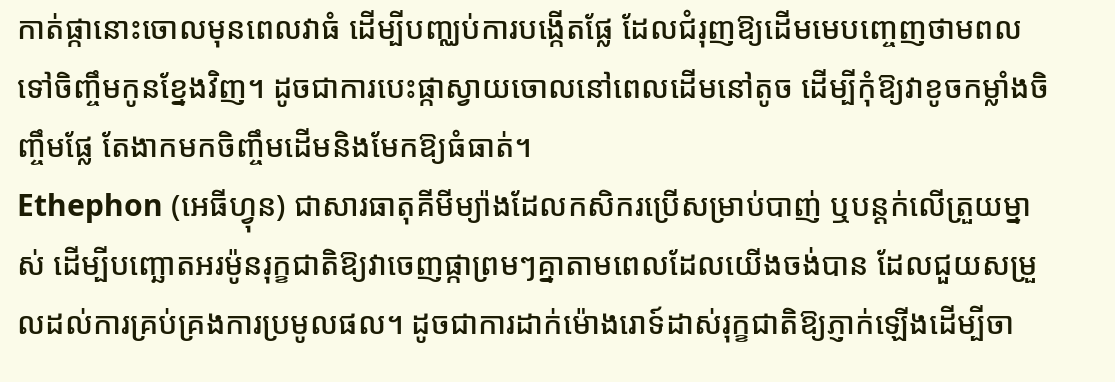កាត់ផ្កានោះចោលមុនពេលវាធំ ដើម្បីបញ្ឈប់ការបង្កើតផ្លែ ដែលជំរុញឱ្យដើមមេបញ្ចេញថាមពលទៅចិញ្ចឹមកូនខ្នែងវិញ។ ដូចជាការបេះផ្កាស្វាយចោលនៅពេលដើមនៅតូច ដើម្បីកុំឱ្យវាខូចកម្លាំងចិញ្ចឹមផ្លែ តែងាកមកចិញ្ចឹមដើមនិងមែកឱ្យធំធាត់។
Ethephon (អេធីហ្វុន) ជាសារធាតុគីមីម្យ៉ាងដែលកសិករប្រើសម្រាប់បាញ់ ឬបន្តក់លើត្រួយម្នាស់ ដើម្បីបញ្ឆោតអរម៉ូនរុក្ខជាតិឱ្យវាចេញផ្កាព្រមៗគ្នាតាមពេលដែលយើងចង់បាន ដែលជួយសម្រួលដល់ការគ្រប់គ្រងការប្រមូលផល។ ដូចជាការដាក់ម៉ោងរោទ៍ដាស់រុក្ខជាតិឱ្យភ្ញាក់ឡើងដើម្បីចា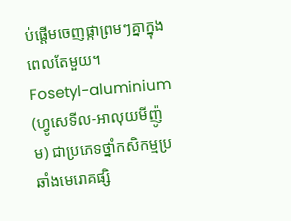ប់ផ្តើមចេញផ្កាព្រមៗគ្នាក្នុងពេលតែមួយ។
Fosetyl-aluminium (ហ្វូសេទីល-អាលុយមីញ៉ូម) ជាប្រភេទថ្នាំកសិកម្មប្រឆាំងមេរោគផ្សិ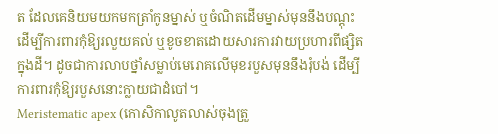ត ដែលគេនិយមយកមកត្រាំកូនម្នាស់ ឬចំណិតដើមម្នាស់មុននឹងបណ្តុះ ដើម្បីការពារកុំឱ្យរលួយគល់ ឬខូចខាតដោយសារការវាយប្រហារពីផ្សិតក្នុងដី។ ដូចជាការលាបថ្នាំសម្លាប់មេរោគលើមុខរបួសមុននឹងរុំបង់ ដើម្បីការពារកុំឱ្យរបួសនោះក្លាយជាដំបៅ។
Meristematic apex (កោសិកាលូតលាស់ចុងត្រួ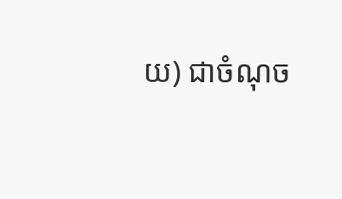យ) ជាចំណុច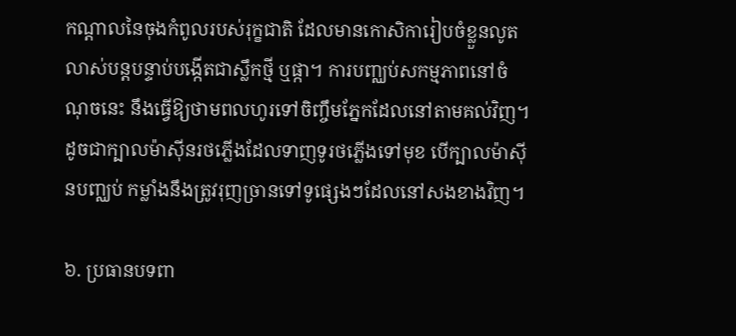កណ្តាលនៃចុងកំពូលរបស់រុក្ខជាតិ ដែលមានកោសិការៀបចំខ្លួនលូតលាស់បន្តបន្ទាប់បង្កើតជាស្លឹកថ្មី ឬផ្កា។ ការបញ្ឈប់សកម្មភាពនៅចំណុចនេះ នឹងធ្វើឱ្យថាមពលហូរទៅចិញ្ចឹមភ្នែកដែលនៅតាមគល់វិញ។ ដូចជាក្បាលម៉ាស៊ីនរថភ្លើងដែលទាញទូរថភ្លើងទៅមុខ បើក្បាលម៉ាស៊ីនបញ្ឈប់ កម្លាំងនឹងត្រូវរុញច្រានទៅទូផ្សេងៗដែលនៅសងខាងវិញ។

៦. ប្រធានបទពា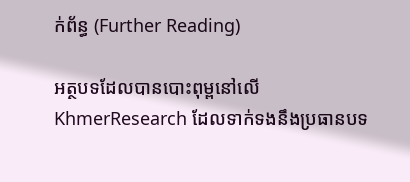ក់ព័ន្ធ (Further Reading)

អត្ថបទដែលបានបោះពុម្ពនៅលើ KhmerResearch ដែលទាក់ទងនឹងប្រធានបទ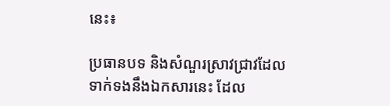នេះ៖

ប្រធានបទ និងសំណួរស្រាវជ្រាវដែលទាក់ទងនឹងឯកសារនេះ ដែល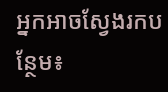អ្នកអាចស្វែងរកបន្ថែម៖